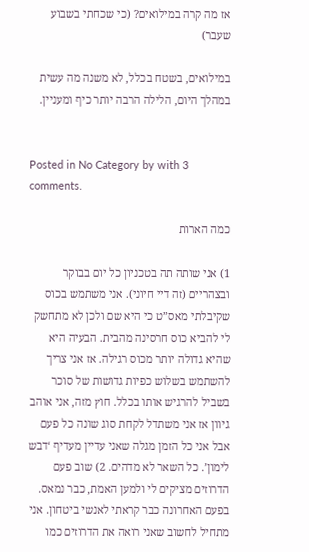אז מה קרה במילואים? (כי שכחתי בשבוע שעבר)

במילואים, בשטח בכלל, לא משנה מה עשית במהלך היום, הלילה הרבה יותר כיף ומעניין.


Posted in No Category by with 3 comments.

כמה הארות

1) אני שותה תה בטכניון כל יום בבוקר ובצהריים (זה דיי חיוני). אני משתמש בכוס שקיבלתי מאס”ט כי היא שם ולכן לא מתחשק לי להביא כוס חרסינה מהבית. הבעיה היא שהיא גדולה יותר מכוס רגילה. אז אני צריך להשתמש בשלוש כפיות גדושות של סוכר בשביל להרגיש אותו בכלל. חוץ מזה, אני אוהב גיוון אז אני משתדל לקחת סוג שונה כל פעם אבל אני כל הזמן מגלה שאני עדיין מעדיף ‘דבש לימון’. כל השאר לא מדהים. 2) שוב פעם הדרוזים מציקים לי ולמען האמת, כבר נמאס. בפעם האחרונה כבר קראתי לאנשי ביטחון. אני מתחיל לחשוב שאני רואה את הדרוזים כמו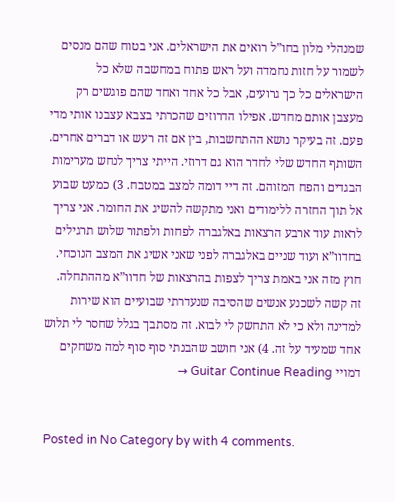שמנהלי מלון בחו”ל רואים את הישראלים. אני בטוח שהם מנסים לשמור על חזות נחמדה ועל ראש פתוח במחשבה שלא כל הישראלים כל כך גרועים, אבל כל אחד ואחד שהם פוגשים רק מעצבן אותם מחדש. אפילו הדרוזים שהכרתי בצבא עצבנו אותי מדי פעם. זה בעיקר נושא ההתחשבות, בין אם זה רעש או דברים אחרים. השותף החדש שלי לחדר הוא גם דרוזי. הייתי צריך לנחש מערימות הבגדים והפח המזוהם. זה דיי דומה למצב במטבח. 3) כמעט שבוע אל תוך החזרה ללימודים ואני מתקשה להשיג את החומר. אני צריך לראות עוד ארבע הרצאות באלגברה לפחות ולפתור שלוש תרגילים בחדוו”א ועוד שניים באלגברה לפני שאני אשיג את המצב הנוכחי. חוץ מזה אני באמת צריך לצפות בהרצאות של חדוו”א מההתחלה. זה קשה לשכנע אנשים שהסיבה שנעדרתי שבועיים הוא שירות למדינה ולא כי לא התחשק לי לבוא. זה מסתבך בגלל שחסר לי תלוש אחד שמעיד על זה. 4) אני חושב שהבנתי סוף סוף למה משחקים דמויי Guitar Continue Reading →


Posted in No Category by with 4 comments.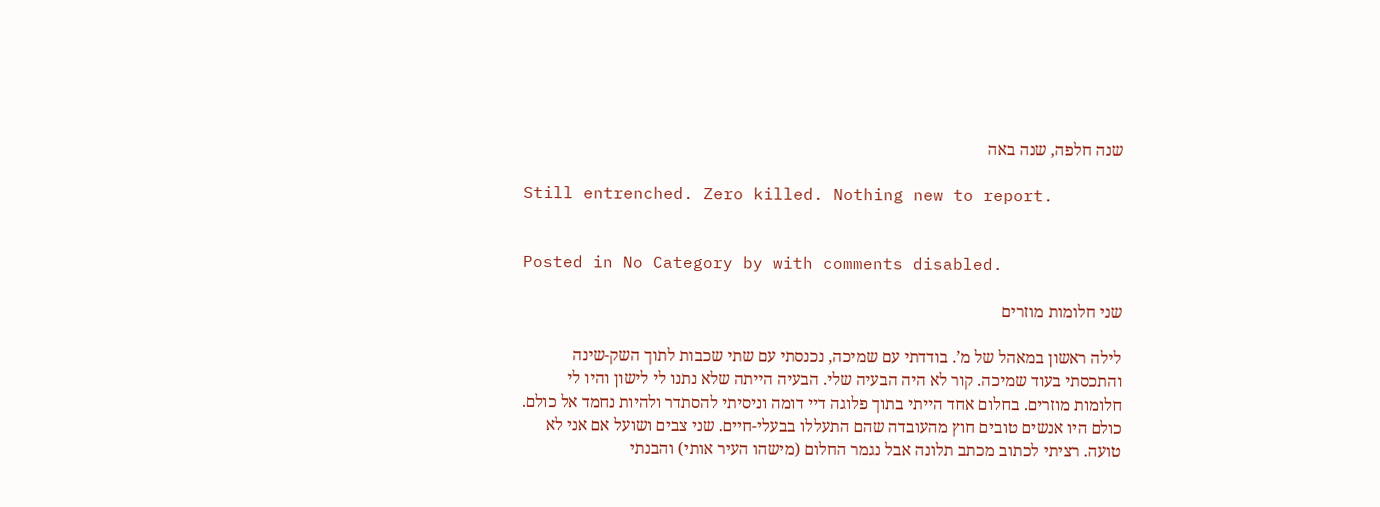שנה חלפה, שנה באה

Still entrenched. Zero killed. Nothing new to report.


Posted in No Category by with comments disabled.

שני חלומות מוזרים

לילה ראשון במאהל של מ’. בודדתי עם שמיכה, נכנסתי עם שתי שכבות לתוך השק-שינה והתכסתי בעוד שמיכה. קור לא היה הבעיה שלי. הבעיה הייתה שלא נתנו לי לישון והיו לי חלומות מוזרים. בחלום אחד הייתי בתוך פלוגה דיי דומה וניסיתי להסתדר ולהיות נחמד אל כולם. כולם היו אנשים טובים חוץ מהעובדה שהם התעללו בבעלי-חיים. שני צבים ושועל אם אני לא טועה. רציתי לכתוב מכתב תלונה אבל נגמר החלום (מישהו העיר אותי) והבנתי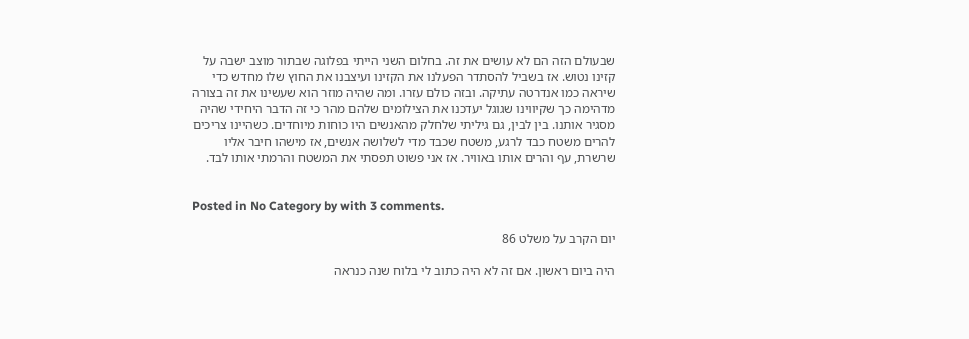שבעולם הזה הם לא עושים את זה. בחלום השני הייתי בפלוגה שבתור מוצב ישבה על קזינו נטוש. אז בשביל להסתדר הפעלנו את הקזינו ועיצבנו את החוץ שלו מחדש כדי שיראה כמו אנדרטה עתיקה. ובזה כולם עזרו. ומה שהיה מוזר הוא שעשינו את זה בצורה מדהימה כך שקיווינו שגוגל יעדכנו את הצילומים שלהם מהר כי זה הדבר היחידי שהיה מסגיר אותנו. בין לבין, גם גיליתי שלחלק מהאנשים היו כוחות מיוחדים. כשהיינו צריכים להרים משטח כבד לרגע, משטח שכבד מדי לשלושה אנשים, אז מישהו חיבר אליו שרשרת, עף והרים אותו באוויר. אז אני פשוט תפסתי את המשטח והרמתי אותו לבד.


Posted in No Category by with 3 comments.

יום הקרב על משלט 86

היה ביום ראשון. אם זה לא היה כתוב לי בלוח שנה כנראה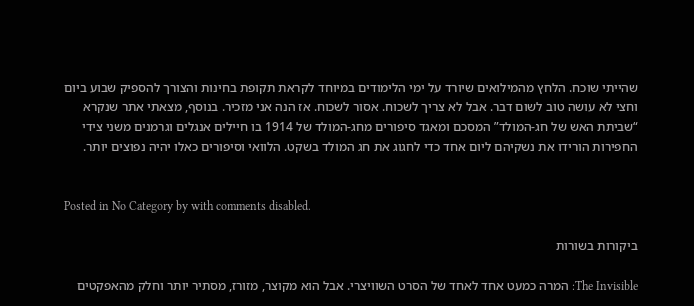שהייתי שוכח. הלחץ מהמילואים שיורד על ימי הלימודים במיוחד לקראת תקופת בחינות והצורך להספיק שבוע ביום וחצי לא עושה טוב לשום דבר. אבל לא צריך לשכוח. אסור לשכוח. אז הנה אני מזכיר. בנוסף, מצאתי אתר שנקרא “שביתת האש של חג-המולד” המסכם ומאגד סיפורים מחג-המולד של 1914 בו חיילים אנגלים וגרמנים משני צידי החפירות הורידו את נשקיהם ליום אחד כדי לחגוג את חג המולד בשקט. הלוואי וסיפורים כאלו יהיה נפוצים יותר.


Posted in No Category by with comments disabled.

ביקורות בשורות

The Invisible: המרה כמעט אחד לאחד של הסרט השוויצרי. אבל הוא מקוצר, מזורז, מסתיר יותר וחלק מהאפקטים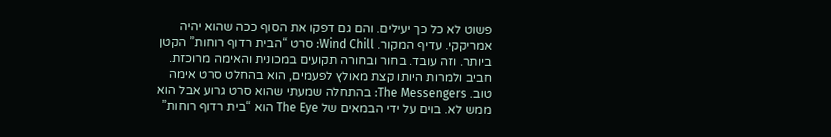פשוט לא כל כך יעילים. והם גם דפקו את הסוף ככה שהוא יהיה אמריקקי. עדיף המקור. Wind Chill: סרט “הבית רדוף רוחות” הקטן ביותר. וזה עובד. בחור ובחורה תקועים במכונית והאימה מרוכזת. חביב ולמרות היותו קצת מאולץ לפעמים, הוא בהחלט סרט אימה טוב. The Messengers: בהתחלה שמעתי שהוא סרט גרוע אבל הוא ממש לא. בוים על ידי הבמאים של The Eye הוא “בית רדוף רוחות”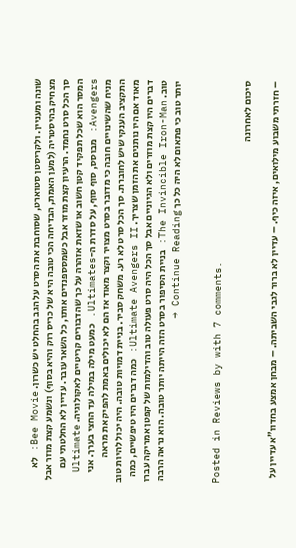שונה ומעניין. ולקריסטן סטוארט, שסוחבת את הסרט על הגב בהחלט יש כשרון. Bee Movie: לא מצחיק בהיסטריה (למען האמת, הבדיחה הכי טובה היא של כריס רוק והיא בסוף) ונשמע קצת מוזר אבל סך הכל סרט נחמד. הרעיון קצת מוזר אבל כשמסספנדים אותו, כל השאר עובר. עדיין לא החלטתי עם המסר הוא שכל תפקיד קטן חשוב או שזאת אזהרה על כך שהדבורים קריטיים לאקולוגיה. Ultimate Avengers: מבוסס, סוף סוף, על סדרת ה-Ultimates. כמעט מילה במילה עד החצי בערך. אני מניח שהשינויים חובה כי מדובר בסרט מצויר וקצר מאוד אז הם לא יכולים באמת להפיק את מראה התקציב הענקי שיש לחוברת. סך הכל סרט לא רע. משחק סביר. בניית דמויות טובה. היה יכול להיות טוב מאוד אם היו נותנים את הזמן שצריך. Ultimate Avengers II: כמה דברים היו טיפשיים, כמה דברים היו קצת מוזרים ולא הגיוניים אבל סך הכל היה סרט פעולה טוב והדילמות של קפטן אמריקה עברו טוב. The Invincible Iron-Man: בניית הסיפור בסרט הזה הייתה יותר טובה. הוא נראה הרבה יותר טוב כי פתאום לא היה כל כך Continue Reading →


Posted in Reviews by with 7 comments.

סיכום לאחרונה

– חזרתי משבוע מילואים, איזה כיף. – עדיין לא ברור לגבי השביתה. – מבחן אמצע בחדוו”א עדיין על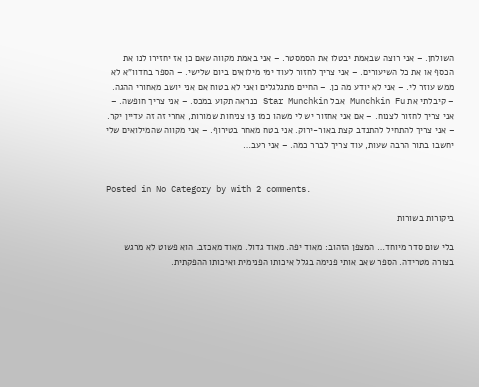השולחן. – אני רוצה שבאמת יבטלו את הסמסטר. – אני באמת מקווה שאם כן אז יחזירו לנו את הכסף או את כל השיעורים. – אני צריך לחזור לעוד ימי מילואים ביום שלישי. – הספר בחדוו”א לא ממש עוזר לי. – אני לא יודע מה כן. – החיים מתגלגלים ואני לא בטוח אם אני יושב מאחורי ההגה. – קיבלתי את Munchkin Fu אבל Star Munchkin כנראה תקוע במכס. – אני צריך חופשה. – אני צריך לחזור לצנוח. – אם אני אחזור יש לי משהו כמו 13 צניחות שמורות, אחרי זה זה עדיין יקר. – אני צריך להתחיל להתנדב קצת באור-ירוק. אני בטח מאחר בטירוף. – אני מקווה שהמילואים שלי יחשבו בתור הרבה שעות, עוד צריך לברר כמה. – אני רעב…


Posted in No Category by with 2 comments.

ביקורות בשורות

בלי שום סדר מיוחד… המצפן הזהוב: מאוד יפה. מאוד גדול. מאוד מאכזב. הוא פשוט לא מרגש בצורה מטרידה. הספר שאב אותי פנימה בגלל איכותו הפנימית ואיכותו ההפקתית.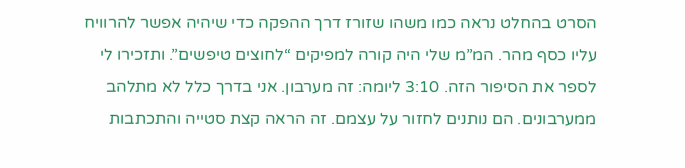הסרט בהחלט נראה כמו משהו שזורז דרך ההפקה כדי שיהיה אפשר להרוויח עליו כסף מהר. המ”מ שלי היה קורה למפיקים “לחוצים טיפשים”. ותזכירו לי לספר את הסיפור הזה. 3:10 ליומה: זה מערבון. אני בדרך כלל לא מתלהב ממערבונים. הם נותנים לחזור על עצמם. זה הראה קצת סטייה והתכתבות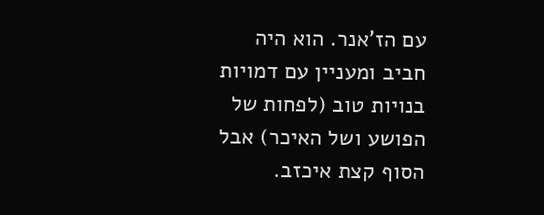עם הז’אנר. הוא היה חביב ומעניין עם דמויות בנויות טוב (לפחות של הפושע ושל האיכר) אבל הסוף קצת איכזב.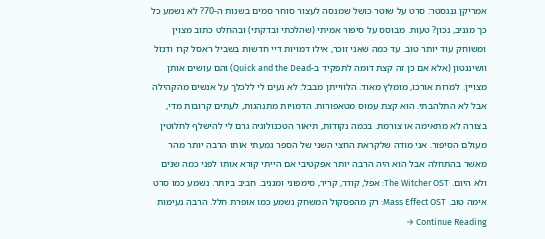אמריקן גנגסטר: סרט על שוטר כושל שמנסה לעצור סוחר סמים בשנות ה-70? לא נשמע כל כך מגניב, נכון? טעות. מבוסס על סיפור אמיתי (שהלכתי ובדקתי) ובהחלט כתוב מצוין ומשוחק עוד יותר טוב. עד כמה שאני זוכר, אילו דמויות דיי חדשות בשביל ראסל קרו ודנזל וושינגטון (אלא אם כן זה קצת דומה לתפקיד ב-Quick and the Dead) והם עושים אותן מצויין. למרות אורכו, מומלץ מאוד. הלווייתן מבבל: לא נעים לי ללכלך על אנשים מהקהילה אבל לא התלהבתי. הוא קצת עמוס מטאפורות. הדמויות מתנהגות, לעתים קרובות מדי, בצורה לא מתאימה או צורמת. בכמה נקודות, תיאור הטכנולוגיה גרם לי להישלף לחלוטין מעולם הסיפור. אני מודה שלקראת החצי השני של הספר גמעתי אותו הרבה יותר מהר מאשר בהתחלה אבל הוא היה הרבה יותר אפקטיבי אם הייתי קורא אותו לפני כמה שנים ולא היום. The Witcher OST: אפל, קודר, קריר, סימפוני ומגניב. חביב ביותר. נשמע כמו סרט אימה טוב. Mass Effect OST: רק מהפסקול המשחק נשמע כמו אופרת חלל. הרבה נעימות Continue Reading →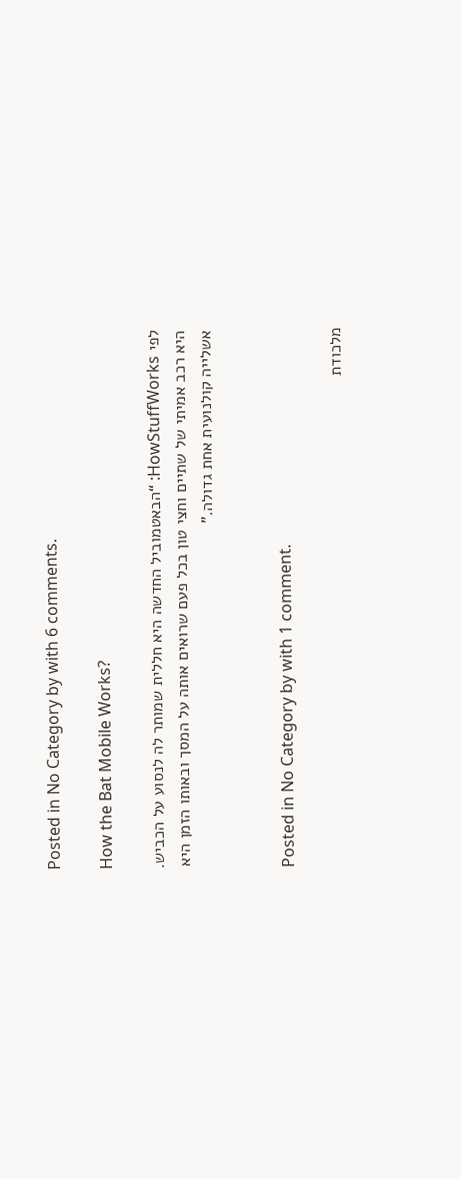Posted in No Category by with 6 comments.

How the Bat Mobile Works?

לפי HowStuffWorks: “הבאטמוביל החדשה היא חללית שמותר לה לנסוע על הכביש. היא רכב אמיתי של שתיים וחצי טון בכל פעם שרואים אותה על המסך ובאותו הזמן היא אשלייה קולנועית אחת גדולה.”


Posted in No Category by with 1 comment.

מלכודת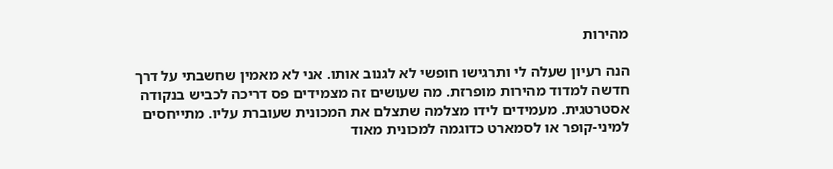מהירות

הנה רעיון שעלה לי ותרגישו חופשי לא לגנוב אותו. אני לא מאמין שחשבתי על דרך חדשה למדוד מהירות מופרזת. מה שעושים זה מצמידים פס דריכה לכביש בנקודה אסטרטגית. מעמידים לידו מצלמה שתצלם את המכונית שעוברת עליו. מתייחסים למיני-קופר או לסמארט כדוגמה למכונית מאוד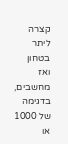קצרה ליתר בטחון ואז מחשבים, בדגימה של 1000 או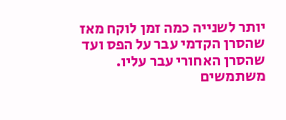יותר לשנייה כמה זמן לוקח מאז שהסרן הקדמי עבר על הפס ועד שהסרן האחורי עבר עליו. משתמשים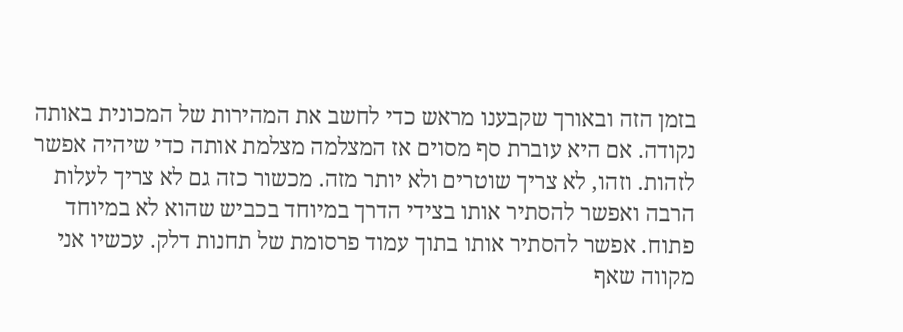בזמן הזה ובאורך שקבענו מראש כדי לחשב את המהירות של המכונית באותה נקודה. אם היא עוברת סף מסוים אז המצלמה מצלמת אותה כדי שיהיה אפשר לזהות. וזהו, לא צריך שוטרים ולא יותר מזה. מכשור כזה גם לא צריך לעלות הרבה ואפשר להסתיר אותו בצידי הדרך במיוחד בכביש שהוא לא במיוחד פתוח. אפשר להסתיר אותו בתוך עמוד פרסומת של תחנות דלק. עכשיו אני מקווה שאף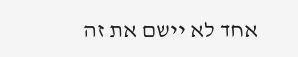אחד לא יישם את זה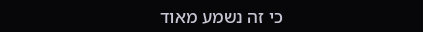כי זה נשמע מאוד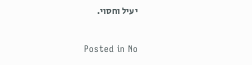יעיל וחסוי.


Posted in No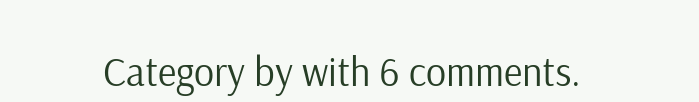Category by with 6 comments.